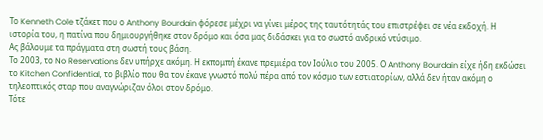Το Kenneth Cole τζάκετ που ο Anthony Bourdain φόρεσε μέχρι να γίνει μέρος της ταυτότητάς του επιστρέφει σε νέα εκδοχή. Η ιστορία του, η πατίνα που δημιουργήθηκε στον δρόμο και όσα μας διδάσκει για το σωστό ανδρικό ντύσιμο.
Ας βάλουμε τα πράγματα στη σωστή τους βάση.
Το 2003, το No Reservations δεν υπήρχε ακόμη. Η εκπομπή έκανε πρεμιέρα τον Ιούλιο του 2005. Ο Anthony Bourdain είχε ήδη εκδώσει το Kitchen Confidential, το βιβλίο που θα τον έκανε γνωστό πολύ πέρα από τον κόσμο των εστιατορίων, αλλά δεν ήταν ακόμη ο τηλεοπτικός σταρ που αναγνώριζαν όλοι στον δρόμο.
Τότε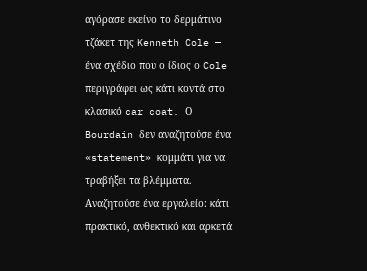αγόρασε εκείνο το δερμάτινο τζάκετ της Kenneth Cole — ένα σχέδιο που ο ίδιος ο Cole περιγράφει ως κάτι κοντά στο κλασικό car coat. Ο Bourdain δεν αναζητούσε ένα «statement» κομμάτι για να τραβήξει τα βλέμματα. Αναζητούσε ένα εργαλείο: κάτι πρακτικό, ανθεκτικό και αρκετά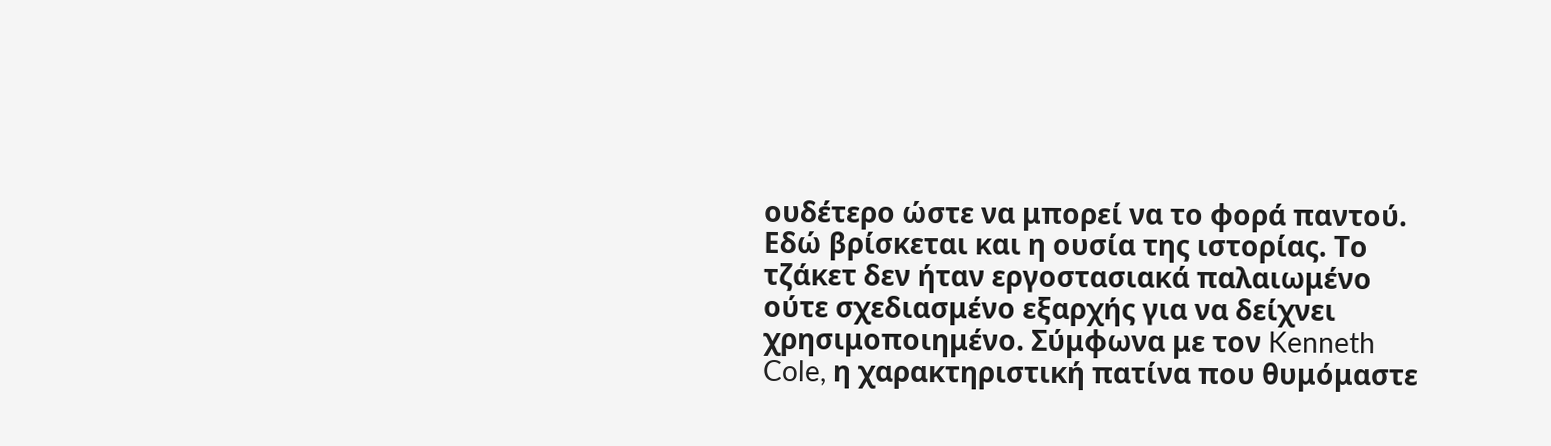ουδέτερο ώστε να μπορεί να το φορά παντού.
Εδώ βρίσκεται και η ουσία της ιστορίας. Το τζάκετ δεν ήταν εργοστασιακά παλαιωμένο ούτε σχεδιασμένο εξαρχής για να δείχνει χρησιμοποιημένο. Σύμφωνα με τον Kenneth Cole, η χαρακτηριστική πατίνα που θυμόμαστε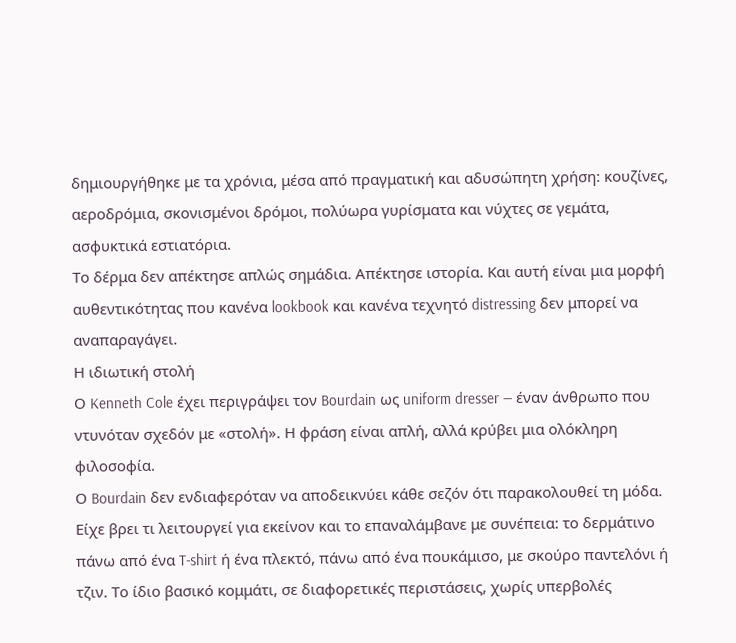δημιουργήθηκε με τα χρόνια, μέσα από πραγματική και αδυσώπητη χρήση: κουζίνες, αεροδρόμια, σκονισμένοι δρόμοι, πολύωρα γυρίσματα και νύχτες σε γεμάτα, ασφυκτικά εστιατόρια.
Το δέρμα δεν απέκτησε απλώς σημάδια. Απέκτησε ιστορία. Και αυτή είναι μια μορφή αυθεντικότητας που κανένα lookbook και κανένα τεχνητό distressing δεν μπορεί να αναπαραγάγει.
Η ιδιωτική στολή
Ο Kenneth Cole έχει περιγράψει τον Bourdain ως uniform dresser — έναν άνθρωπο που ντυνόταν σχεδόν με «στολή». Η φράση είναι απλή, αλλά κρύβει μια ολόκληρη φιλοσοφία.
Ο Bourdain δεν ενδιαφερόταν να αποδεικνύει κάθε σεζόν ότι παρακολουθεί τη μόδα. Είχε βρει τι λειτουργεί για εκείνον και το επαναλάμβανε με συνέπεια: το δερμάτινο πάνω από ένα T-shirt ή ένα πλεκτό, πάνω από ένα πουκάμισο, με σκούρο παντελόνι ή τζιν. Το ίδιο βασικό κομμάτι, σε διαφορετικές περιστάσεις, χωρίς υπερβολές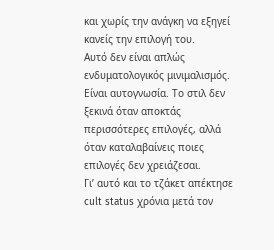και χωρίς την ανάγκη να εξηγεί κανείς την επιλογή του.
Αυτό δεν είναι απλώς ενδυματολογικός μινιμαλισμός. Είναι αυτογνωσία. Το στιλ δεν ξεκινά όταν αποκτάς περισσότερες επιλογές, αλλά όταν καταλαβαίνεις ποιες επιλογές δεν χρειάζεσαι.
Γι’ αυτό και το τζάκετ απέκτησε cult status χρόνια μετά τον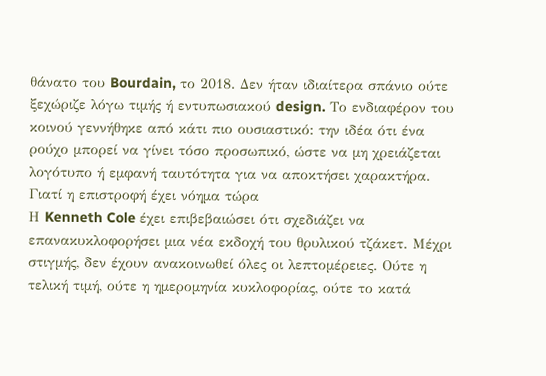θάνατο του Bourdain, το 2018. Δεν ήταν ιδιαίτερα σπάνιο ούτε ξεχώριζε λόγω τιμής ή εντυπωσιακού design. Το ενδιαφέρον του κοινού γεννήθηκε από κάτι πιο ουσιαστικό: την ιδέα ότι ένα ρούχο μπορεί να γίνει τόσο προσωπικό, ώστε να μη χρειάζεται λογότυπο ή εμφανή ταυτότητα για να αποκτήσει χαρακτήρα.
Γιατί η επιστροφή έχει νόημα τώρα
Η Kenneth Cole έχει επιβεβαιώσει ότι σχεδιάζει να επανακυκλοφορήσει μια νέα εκδοχή του θρυλικού τζάκετ. Μέχρι στιγμής, δεν έχουν ανακοινωθεί όλες οι λεπτομέρειες. Oύτε η τελική τιμή, ούτε η ημερομηνία κυκλοφορίας, ούτε το κατά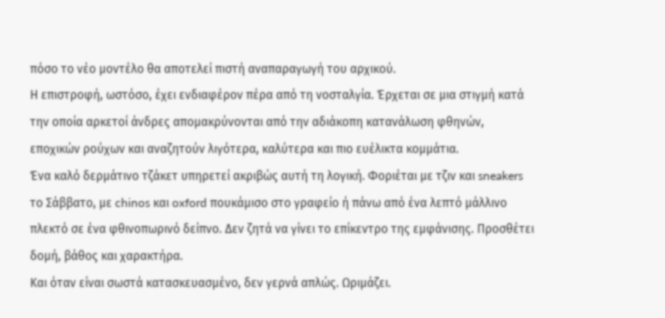πόσο το νέο μοντέλο θα αποτελεί πιστή αναπαραγωγή του αρχικού.
Η επιστροφή, ωστόσο, έχει ενδιαφέρον πέρα από τη νοσταλγία. Έρχεται σε μια στιγμή κατά την οποία αρκετοί άνδρες απομακρύνονται από την αδιάκοπη κατανάλωση φθηνών, εποχικών ρούχων και αναζητούν λιγότερα, καλύτερα και πιο ευέλικτα κομμάτια.
Ένα καλό δερμάτινο τζάκετ υπηρετεί ακριβώς αυτή τη λογική. Φοριέται με τζιν και sneakers το Σάββατο, με chinos και oxford πουκάμισο στο γραφείο ή πάνω από ένα λεπτό μάλλινο πλεκτό σε ένα φθινοπωρινό δείπνο. Δεν ζητά να γίνει το επίκεντρο της εμφάνισης. Προσθέτει δομή, βάθος και χαρακτήρα.
Και όταν είναι σωστά κατασκευασμένο, δεν γερνά απλώς. Ωριμάζει.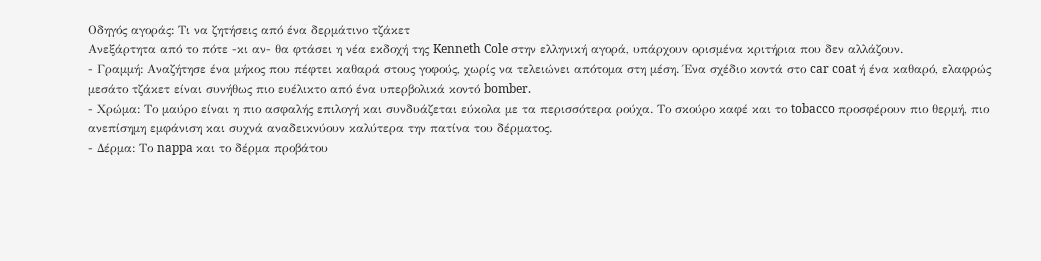Οδηγός αγοράς: Τι να ζητήσεις από ένα δερμάτινο τζάκετ
Ανεξάρτητα από το πότε -κι αν- θα φτάσει η νέα εκδοχή της Kenneth Cole στην ελληνική αγορά, υπάρχουν ορισμένα κριτήρια που δεν αλλάζουν.
- Γραμμή: Αναζήτησε ένα μήκος που πέφτει καθαρά στους γοφούς, χωρίς να τελειώνει απότομα στη μέση. Ένα σχέδιο κοντά στο car coat ή ένα καθαρό, ελαφρώς μεσάτο τζάκετ είναι συνήθως πιο ευέλικτο από ένα υπερβολικά κοντό bomber.
- Χρώμα: Το μαύρο είναι η πιο ασφαλής επιλογή και συνδυάζεται εύκολα με τα περισσότερα ρούχα. Το σκούρο καφέ και το tobacco προσφέρουν πιο θερμή, πιο ανεπίσημη εμφάνιση και συχνά αναδεικνύουν καλύτερα την πατίνα του δέρματος.
- Δέρμα: Το nappa και το δέρμα προβάτου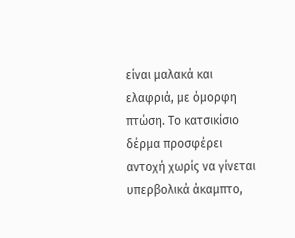είναι μαλακά και ελαφριά, με όμορφη πτώση. Το κατσικίσιο δέρμα προσφέρει αντοχή χωρίς να γίνεται υπερβολικά άκαμπτο,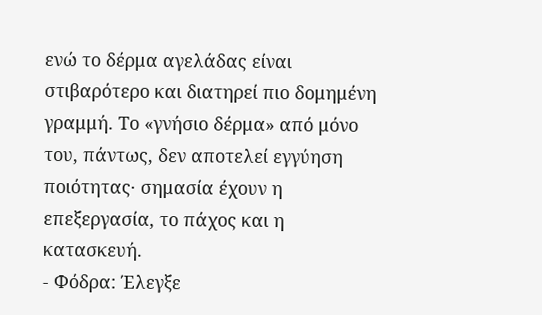ενώ το δέρμα αγελάδας είναι στιβαρότερο και διατηρεί πιο δομημένη γραμμή. Το «γνήσιο δέρμα» από μόνο του, πάντως, δεν αποτελεί εγγύηση ποιότητας· σημασία έχουν η επεξεργασία, το πάχος και η κατασκευή.
- Φόδρα: Έλεγξε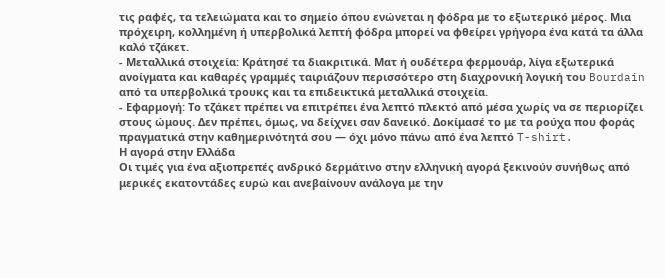τις ραφές, τα τελειώματα και το σημείο όπου ενώνεται η φόδρα με το εξωτερικό μέρος. Μια πρόχειρη, κολλημένη ή υπερβολικά λεπτή φόδρα μπορεί να φθείρει γρήγορα ένα κατά τα άλλα καλό τζάκετ.
- Μεταλλικά στοιχεία: Κράτησέ τα διακριτικά. Ματ ή ουδέτερα φερμουάρ, λίγα εξωτερικά ανοίγματα και καθαρές γραμμές ταιριάζουν περισσότερο στη διαχρονική λογική του Bourdain από τα υπερβολικά τρουκς και τα επιδεικτικά μεταλλικά στοιχεία.
- Εφαρμογή: Το τζάκετ πρέπει να επιτρέπει ένα λεπτό πλεκτό από μέσα χωρίς να σε περιορίζει στους ώμους. Δεν πρέπει, όμως, να δείχνει σαν δανεικό. Δοκίμασέ το με τα ρούχα που φοράς πραγματικά στην καθημερινότητά σου — όχι μόνο πάνω από ένα λεπτό T-shirt.
Η αγορά στην Ελλάδα
Οι τιμές για ένα αξιοπρεπές ανδρικό δερμάτινο στην ελληνική αγορά ξεκινούν συνήθως από μερικές εκατοντάδες ευρώ και ανεβαίνουν ανάλογα με την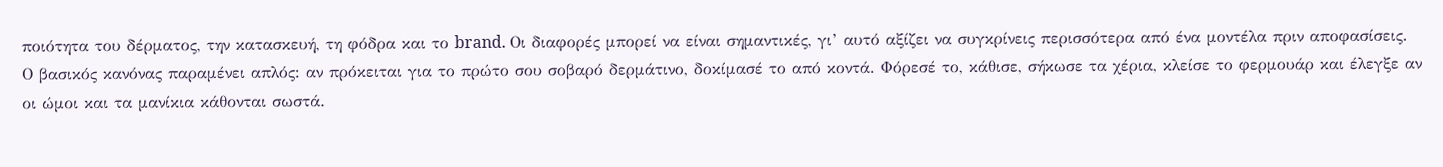ποιότητα του δέρματος, την κατασκευή, τη φόδρα και το brand. Οι διαφορές μπορεί να είναι σημαντικές, γι’ αυτό αξίζει να συγκρίνεις περισσότερα από ένα μοντέλα πριν αποφασίσεις.
Ο βασικός κανόνας παραμένει απλός: αν πρόκειται για το πρώτο σου σοβαρό δερμάτινο, δοκίμασέ το από κοντά. Φόρεσέ το, κάθισε, σήκωσε τα χέρια, κλείσε το φερμουάρ και έλεγξε αν οι ώμοι και τα μανίκια κάθονται σωστά.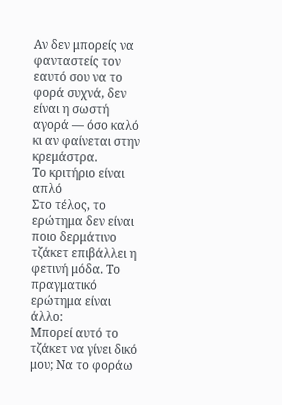Αν δεν μπορείς να φανταστείς τον εαυτό σου να το φορά συχνά, δεν είναι η σωστή αγορά — όσο καλό κι αν φαίνεται στην κρεμάστρα.
Το κριτήριο είναι απλό
Στο τέλος, το ερώτημα δεν είναι ποιο δερμάτινο τζάκετ επιβάλλει η φετινή μόδα. Το πραγματικό ερώτημα είναι άλλο:
Μπορεί αυτό το τζάκετ να γίνει δικό μου; Να το φοράω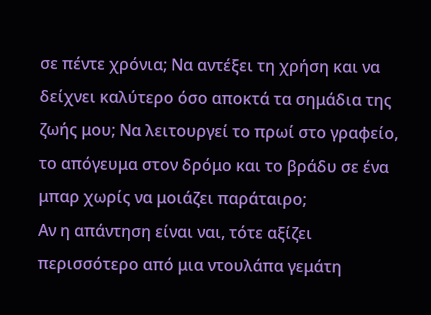σε πέντε χρόνια; Να αντέξει τη χρήση και να δείχνει καλύτερο όσο αποκτά τα σημάδια της ζωής μου; Να λειτουργεί το πρωί στο γραφείο, το απόγευμα στον δρόμο και το βράδυ σε ένα μπαρ χωρίς να μοιάζει παράταιρο;
Αν η απάντηση είναι ναι, τότε αξίζει περισσότερο από μια ντουλάπα γεμάτη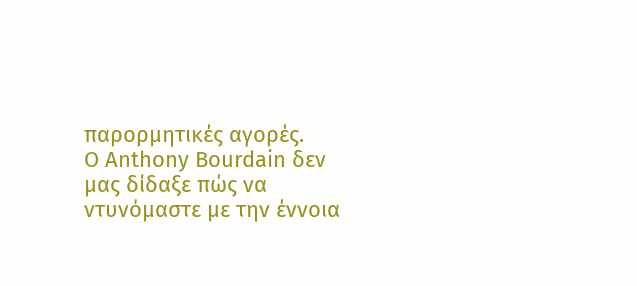παρορμητικές αγορές.
Ο Anthony Bourdain δεν μας δίδαξε πώς να ντυνόμαστε με την έννοια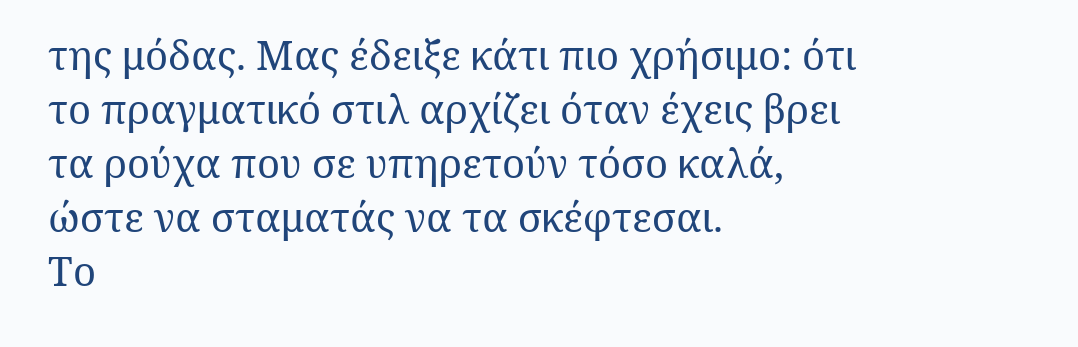της μόδας. Μας έδειξε κάτι πιο χρήσιμο: ότι το πραγματικό στιλ αρχίζει όταν έχεις βρει τα ρούχα που σε υπηρετούν τόσο καλά, ώστε να σταματάς να τα σκέφτεσαι.
Το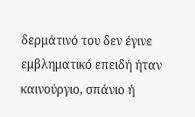δερμάτινό του δεν έγινε εμβληματικό επειδή ήταν καινούργιο, σπάνιο ή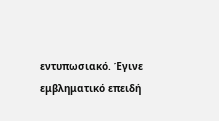εντυπωσιακό. Έγινε εμβληματικό επειδή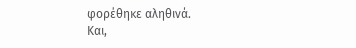φορέθηκε αληθινά.
Και,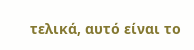τελικά, αυτό είναι το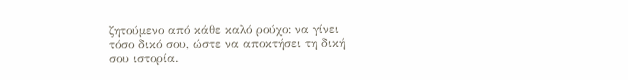ζητούμενο από κάθε καλό ρούχο: να γίνει τόσο δικό σου, ώστε να αποκτήσει τη δική σου ιστορία.